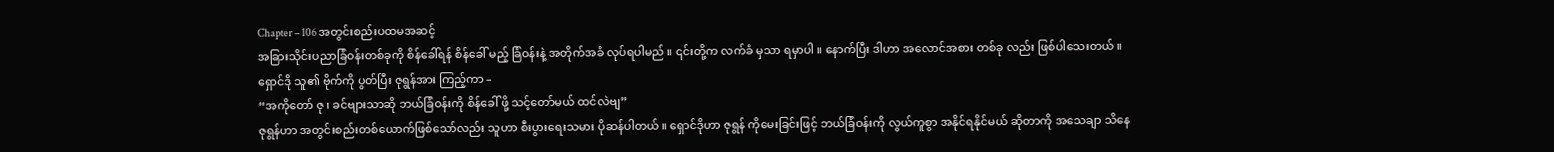Chapter – 106 အတွင်းစည်းပထမအဆင့်
အခြားသိုင်းပညာခြံဝန်းတစ်ခုကို စိန်ခေါ်ရန် စိန်ခေါ် မည့် ခြံဝန်းနဲ့ အတိုက်အခံ လုပ်ရပါမည် ။ ၎င်းတို့က လက်ခံ မှသာ ရမှာပါ ။ နောက်ပြီး ဒါဟာ အလောင်အစား တစ်ခု လည်း ဖြစ်ပါသေးတယ် ။
ရှောင်ဒို သူ၏ ဗိုက်ကို ပွတ်ပြီး ဇုရွန်အား ကြည့်ကာ –
“အကိုတော် ဇု ၊ ခင်ဗျားသာဆို ဘယ်ခြံဝန်းကို စိန်ခေါ် ဖို့ သင့်တော်မယ် ထင်လဲဗျ”
ဇုရွန်ဟာ အတွင်းစည်းတစ်ယောက်ဖြစ်သော်လည်း သူဟာ စီးပွားရေးသမား ပိုဆန်ပါတယ် ။ ရှောင်ဒိုဟာ ဇုရွန် ကိုမေးခြင်းဖြင့် ဘယ်ခြံဝန်းကို လွယ်ကူစွာ အနိုင်ရနိုင်မယ် ဆိုတာကို အသေချာ သိနေ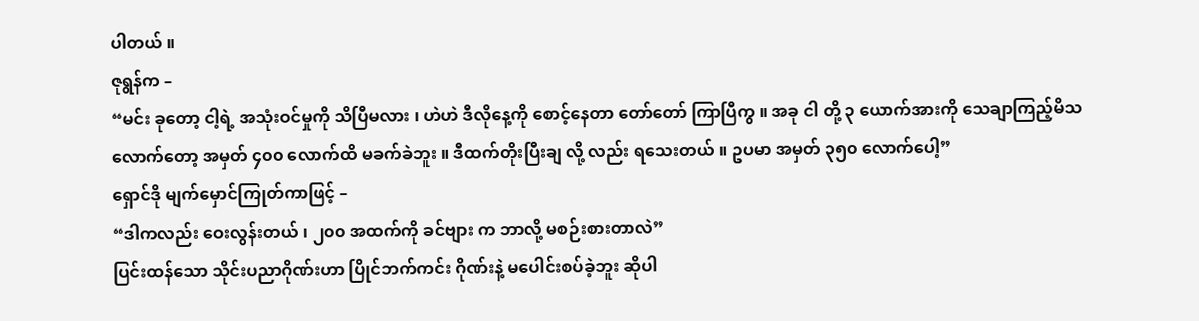ပါတယ် ။
ဇုရွန်က –
“မင်း ခုတော့ ငါ့ရဲ့ အသုံးဝင်မှုကို သိပြီမလား ၊ ဟဲဟဲ ဒီလိုနေ့ကို စောင့်နေတာ တော်တော် ကြာပြီကွ ။ အခု ငါ တို့ ၃ ယောက်အားကို သေချာကြည့်မိသလောက်တော့ အမှတ် ၄၀၀ လောက်ထိ မခက်ခဲဘူး ။ ဒီထက်တိုးပြီးချ လို့ လည်း ရသေးတယ် ။ ဥပမာ အမှတ် ၃၅၀ လောက်ပေါ့”
ရှောင်ဒို မျက်မှောင်ကြုတ်ကာဖြင့် –
“ဒါကလည်း ဝေးလွန်းတယ် ၊ ၂၀၀ အထက်ကို ခင်ဗျား က ဘာလို့ မစဉ်းစားတာလဲ”
ပြင်းထန်သော သိုင်းပညာဂိုဏ်းဟာ ပြိုင်ဘက်ကင်း ဂိုဏ်းနဲ့ မပေါင်းစပ်ခဲ့ဘူး ဆိုပါ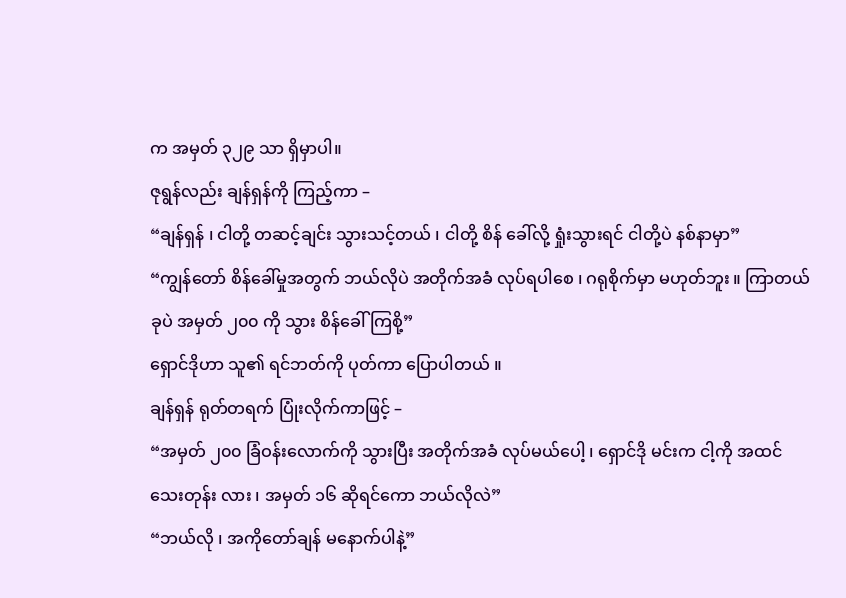က အမှတ် ၃၂၉ သာ ရှိမှာပါ။
ဇုရွန်လည်း ချန်ရှန်ကို ကြည့်ကာ –
“ချန်ရှန် ၊ ငါတို့ တဆင့်ချင်း သွားသင့်တယ် ၊ ငါတို့ စိန် ခေါ်လို့ ရှုံးသွားရင် ငါတို့ပဲ နစ်နာမှာ”
“ကျွန်တော် စိန်ခေါ်မှုအတွက် ဘယ်လိုပဲ အတိုက်အခံ လုပ်ရပါစေ ၊ ဂရုစိုက်မှာ မဟုတ်ဘူး ။ ကြာတယ် ခုပဲ အမှတ် ၂၀၀ ကို သွား စိန်ခေါ်ကြစို့”
ရှောင်ဒိုဟာ သူ၏ ရင်ဘတ်ကို ပုတ်ကာ ပြောပါတယ် ။
ချန်ရှန် ရုတ်တရက် ပြုံးလိုက်ကာဖြင့် –
“အမှတ် ၂၀၀ ခြံဝန်းလောက်ကို သွားပြီး အတိုက်အခံ လုပ်မယ်ပေါ့ ၊ ရှောင်ဒို မင်းက ငါ့ကို အထင်သေးတုန်း လား ၊ အမှတ် ၁၆ ဆိုရင်ကော ဘယ်လိုလဲ”
“ဘယ်လို ၊ အကိုတော်ချန် မနောက်ပါနဲ့”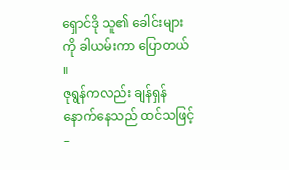ရှောင်ဒို သူ၏ ခေါင်းများကို ခါယမ်းကာ ပြောတယ် ။
ဇုရွန်ကလည်း ချန်ရှန် နောက်နေသည် ထင်သဖြင့် –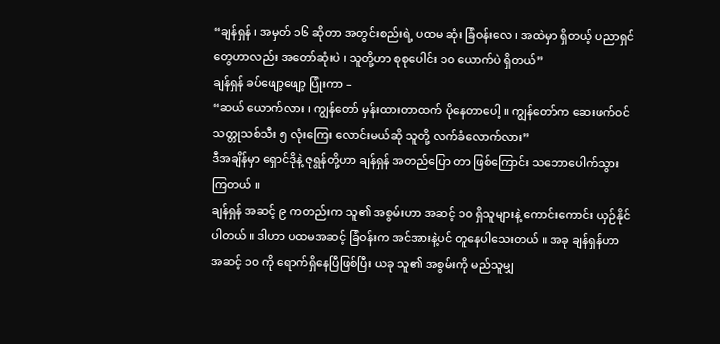“ချန်ရှန် ၊ အမှတ် ၁၆ ဆိုတာ အတွင်းစည်းရဲ့ ပထမ ဆုံး ခြံဝန်းလေ ၊ အထဲမှာ ရှိတယ့် ပညာရှင်တွေဟာလည်း အတော်ဆုံးပဲ ၊ သူတို့ဟာ စုစုပေါင်း ၁၀ ယောက်ပဲ ရှိတယ်”
ချန်ရှန် ခပ်ဖျော့ဖျော့ ပြုံးကာ –
“ဆယ် ယောက်လား ၊ ကျွန်တော် မှန်းထားတာထက် ပိုနေတာပေါ့ ။ ကျွန်တော်က ဆေးဖက်ဝင်သတ္တုသစ်သီး ၅ လုံးကြေး လောင်းမယ်ဆို သူတို့ လက်ခံလောက်လား”
ဒီအချိန်မှာ ရှောင်ဒိုနဲ့ ဇုရွန်တို့ဟာ ချန်ရှန် အတည်ပြော တာ ဖြစ်ကြောင်း သဘောပေါက်သွားကြတယ် ။
ချန်ရှန် အဆင့် ၉ ကတည်းက သူ၏ အစွမ်းဟာ အဆင့် ၁၀ ရှိသူများနဲ့ ကောင်းကောင်း ယှဉ်နိုင်ပါတယ် ။ ဒါဟာ ပထမအဆင့် ခြံဝန်းက အင်အားနဲ့ပင် တူနေပါသေးတယ် ။ အခု ချန်ရှန်ဟာ အဆင့် ၁၀ ကို ရောက်ရှိနေပြီဖြစ်ပြီး ယခု သူ၏ အစွမ်းကို မည်သူမျှ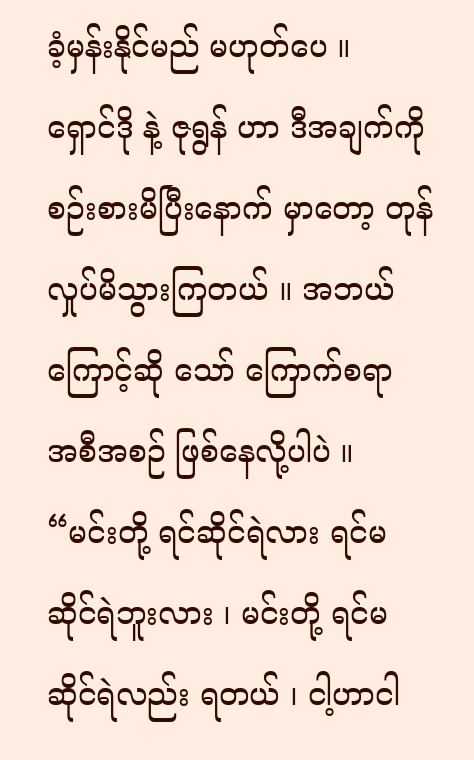ခံ့မှန်းနိုင်မည် မဟုတ်ပေ ။
ရှောင်ဒို နဲ့ ဇုရွန် ဟာ ဒီအချက်ကို စဉ်းစားမိပြီးနောက် မှာတော့ တုန်လှုပ်မိသွားကြတယ် ။ အဘယ်ကြောင့်ဆို သော် ကြောက်စရာ အစီအစဉ် ဖြစ်နေလို့ပါပဲ ။
“မင်းတို့ ရင်ဆိုင်ရဲလား ရင်မဆိုင်ရဲဘူးလား ၊ မင်းတို့ ရင်မဆိုင်ရဲလည်း ရတယ် ၊ ငါ့ဟာငါ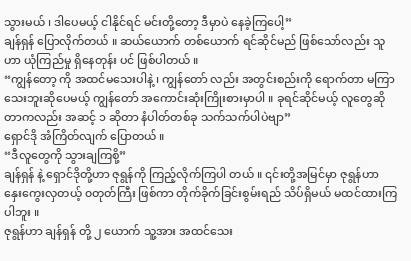သွားမယ် ၊ ဒါပေမယ့် ငါနိုင်ရင် မင်းတို့တော့ ဒီမှာပဲ နေခဲ့ကြပေါ့”
ချန်ရှန် ပြောလိုက်တယ် ။ ဆယ်ယောက် တစ်ယောက် ရင်ဆိုင်မည် ဖြစ်သော်လည်း သူဟာ ယုံကြည်မှု ရှိနေတုန်း ပင် ဖြစ်ပါတယ် ။
“ကျွန်တော့ ကို အထင်မသေးပါနဲ့ ၊ ကျွန်တော် လည်း အတွင်းစည်းကို ရောက်တာ မကြာသေးဘူးဆိုပေမယ့် ကျွန်တော် အကောင်းဆုံးကြိုးစားမှာပါ ။ ခုရင်ဆိုင်မယ့် လူတွေဆိုတာကလည်း အဆင့် ၁ ဆိုတာ နံပါတ်တစ်ခု သက်သက်ပါပဲဗျာ”
ရှောင်ဒို အံကြိတ်လျက် ပြောတယ် ။
“ဒီလူတွေကို သွားချကြစို့”
ချန်ရှန် နဲ့ ရှောင်ဒိုတို့ဟာ ဇုရွန်ကို ကြည့်လိုက်ကြပါ တယ် ။ ၎င်းတို့အမြင်မှာ ဇုရွန်ဟာ နှေးကွေးလှတယ့် ၀တုတ်ကြီး ဖြစ်ကာ တိုက်ခိုက်ခြင်းစွမ်းရည် သိပ်ရှိမယ် မထင်ထားကြပါဘူး ။
ဇုရွန်ဟာ ချန်ရှန် တို့ ၂ ယောက် သူ့အား အထင်သေး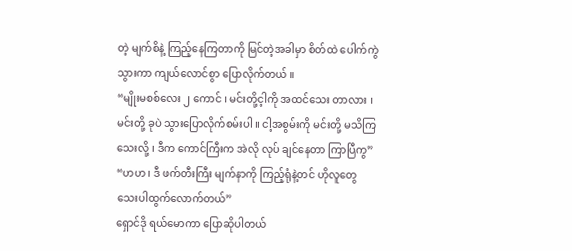တဲ့ မျက်စိနဲ့ ကြည့်နေကြတာကို မြင်တဲ့အခါမှာ စိတ်ထဲ ပေါက်ကွဲသွားကာ ကျယ်လောင်စွာ ပြောလိုက်တယ် ။
“မျိုးမစစ်လေး ၂ ကောင် ၊ မင်းတို့င့ါကို အထင်သေး တာလား ၊ မင်းတို့ ခုပဲ သွားပြောလိုက်စမ်းပါ ။ ငါ့အစွမ်းကို မင်းတို့ မသိကြသေးလို့ ၊ ဒီက ကောင်ကြီးက အဲလို လုပ် ချင်နေတာ ကြာပြီကွ”
“ဟဟ ၊ ဒီ ဖက်တီးကြီး မျက်နာကို ကြည့်ရုံနဲ့တင် ဟိုလူတွေ သေးပါထွက်လောက်တယ်”
ရှောင်ဒို ရယ်မောကာ ပြောဆိုပါတယ်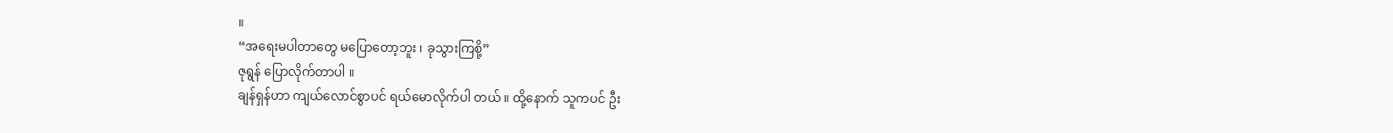။
“အရေးမပါတာတွေ မပြောတော့ဘူး ၊ ခုသွားကြစို့”
ဇုရွန် ပြောလိုက်တာပါ ။
ချန်ရှန်ဟာ ကျယ်လောင်စွာပင် ရယ်မောလိုက်ပါ တယ် ။ ထို့နောက် သူကပင် ဦး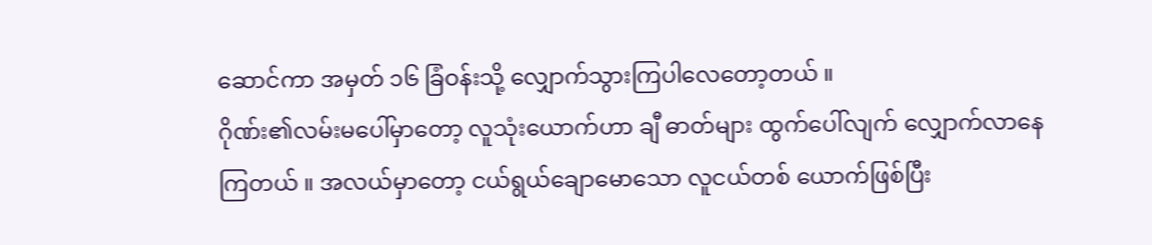ဆောင်ကာ အမှတ် ၁၆ ခြံဝန်းသို့ လျှောက်သွားကြပါလေတော့တယ် ။
ဂိုဏ်း၏လမ်းမပေါ်မှာတော့ လူသုံးယောက်ဟာ ချီ ဓာတ်များ ထွက်ပေါ်လျက် လျှောက်လာနေကြတယ် ။ အလယ်မှာတော့ ငယ်ရွယ်ချောမောသော လူငယ်တစ် ယောက်ဖြစ်ပြီး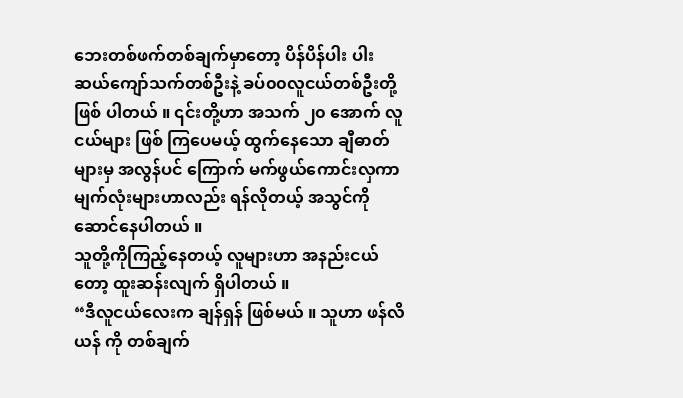ဘေးတစ်ဖက်တစ်ချက်မှာတော့ ပိန်ပိန်ပါး ပါး ဆယ်ကျော်သက်တစ်ဦးနဲ့ ခပ်၀၀လူငယ်တစ်ဦးတို့ ဖြစ် ပါတယ် ။ ၎င်းတို့ဟာ အသက် ၂၀ အောက် လူငယ်များ ဖြစ် ကြပေမယ့် ထွက်နေသော ချီဓာတ်များမှ အလွန်ပင် ကြောက် မက်ဖွယ်ကောင်းလှကာ မျက်လုံးများဟာလည်း ရန်လိုတယ့် အသွင်ကို ဆောင်နေပါတယ် ။
သူတို့ကိုကြည့်နေတယ့် လူများဟာ အနည်းငယ်တော့ ထူးဆန်းလျက် ရှိပါတယ် ။
“ဒီလူငယ်လေးက ချန်ရှန် ဖြစ်မယ် ။ သူဟာ ဖန်လိယန် ကို တစ်ချက်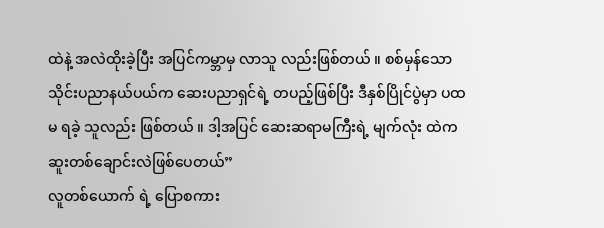ထဲနဲ့ အလဲထိုးခဲ့ပြီး အပြင်ကမ္ဘာမှ လာသူ လည်းဖြစ်တယ် ။ စစ်မှန်သော သိုင်းပညာနယ်ပယ်က ဆေးပညာရှင်ရဲ့ တပည့်ဖြစ်ပြီး ဒီနှစ်ပြိုင်ပွဲမှာ ပထမ ရခဲ့ သူလည်း ဖြစ်တယ် ။ ဒါ့အပြင် ဆေးဆရာမကြီးရဲ့ မျက်လုံး ထဲက ဆူးတစ်ချောင်းလဲဖြစ်ပေတယ်”
လူတစ်ယောက် ရဲ့ ပြောစကား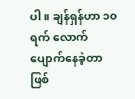ပါ ။ ချန်ရှန်ဟာ ၁၀ ရက် လောက် ပျောက်နေခဲ့တာဖြစ်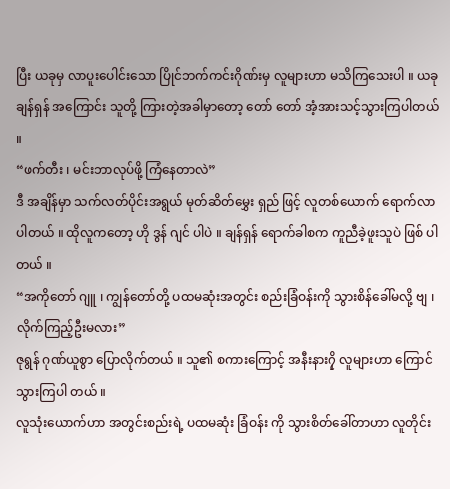ပြီး ယခုမှ လာပူးပေါင်းသော ပြိုင်ဘက်ကင်းဂိုဏ်းမှ လူများဟာ မသိကြသေးပါ ။ ယခု ချန်ရှန် အကြောင်း သူတို့ ကြားတဲ့အခါမှာတော့ တော် တော် အံ့အားသင့်သွားကြပါတယ် ။
“ဖက်တီး ၊ မင်းဘာလုပ်ဖို့ ကြံနေတာလဲ”
ဒီ အချိန်မှာ သက်လတ်ပိုင်းအရွယ် မုတ်ဆိတ်မွှေး ရှည် ဖြင့် လူတစ်ယောက် ရောက်လာပါတယ် ။ ထိုလူကတော့ ဟို ဒွန် ဂျင် ပါပဲ ။ ချန်ရှန် ရောက်ခါစက ကူညီခဲ့ဖူးသူပဲ ဖြစ် ပါတယ် ။
“အကိုတော် ဂျူ ၊ ကျွန်တော်တို့ ပထမဆုံးအတွင်း စည်းခြံဝန်းကို သွားစိန်ခေါ်မလို့ ဗျ ၊ လိုက်ကြည့်ဦးမလား”
ဇုရွန် ဂုဏ်ယူစွာ ပြောလိုက်တယ် ။ သူ၏ စကားကြောင့် အနီးနား၇ှိ လူများဟာ ကြောင်သွားကြပါ တယ် ။
လူသုံးယောက်ဟာ အတွင်းစည်းရဲ့ ပထမဆုံး ခြံဝန်း ကို သွားစိတ်ခေါ်တာဟာ လူတိုင်း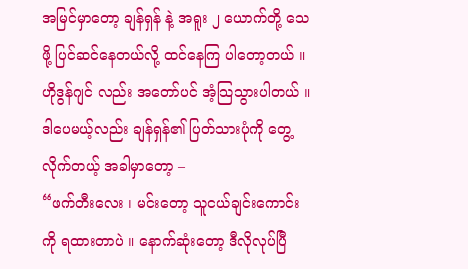အမြင်မှာတော့ ချန်ရှန် နဲ့ အရူး ၂ ယောက်တို့ သေဖို့ ပြင်ဆင်နေတယ်လို့ ထင်နေကြ ပါတော့တယ် ။
ဟိုဒွန်ဂျင် လည်း အတော်ပင် အံ့သြသွားပါတယ် ။ ဒါပေမယ့်လည်း ချန်ရှန်၏ ပြတ်သားပုံကို တွေ့ လိုက်တယ့် အခါမှာတော့ –
“ဖက်တီးလေး ၊ မင်းတော့ သူငယ်ချင်းကောင်းကို ရထားတာပဲ ။ နောက်ဆုံးတော့ ဒီလိုလုပ်ပြီ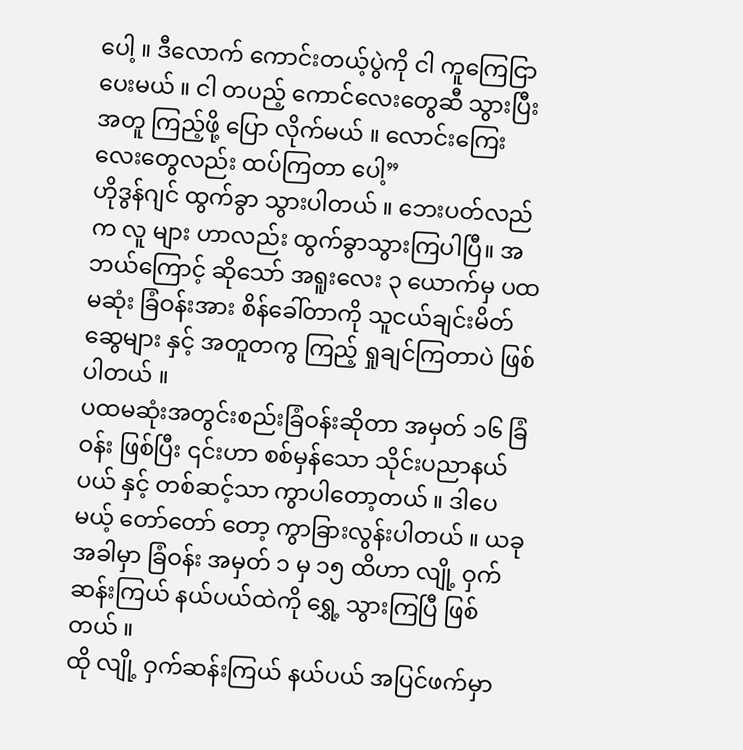ပေါ့ ။ ဒီလောက် ကောင်းတယ့်ပွဲကို ငါ ကူကြေငြာပေးမယ် ။ ငါ တပည့် ကောင်လေးတွေဆီ သွားပြီး အတူ ကြည့်ဖို့ ပြော လိုက်မယ် ။ လောင်းကြေးလေးတွေလည်း ထပ်ကြတာ ပေါ့”
ဟိုဒွန်ဂျင် ထွက်ခွာ သွားပါတယ် ။ ဘေးပတ်လည်က လူ များ ဟာလည်း ထွက်ခွာသွားကြပါပြီ။ အဘယ်ကြောင့် ဆိုသော် အရူးလေး ၃ ယောက်မှ ပထမဆုံး ခြံဝန်းအား စိန်ခေါ်တာကို သူငယ်ချင်းမိတ်ဆွေများ နှင့် အတူတကွ ကြည့် ရှုချင်ကြတာပဲ ဖြစ်ပါတယ် ။
ပထမဆုံးအတွင်းစည်းခြံဝန်းဆိုတာ အမှတ် ၁၆ ခြံဝန်း ဖြစ်ပြီး ၎င်းဟာ စစ်မှန်သော သိုင်းပညာနယ်ပယ် နှင့် တစ်ဆင့်သာ ကွာပါတော့တယ် ။ ဒါပေမယ့် တော်တော် တော့ ကွာခြားလွန်းပါတယ် ။ ယခုအခါမှာ ခြံဝန်း အမှတ် ၁ မှ ၁၅ ထိဟာ လျို့ ဝှက်ဆန်းကြယ် နယ်ပယ်ထဲကို ရွှေ့ သွားကြပြီ ဖြစ်တယ် ။
ထို လျို့ ဝှက်ဆန်းကြယ် နယ်ပယ် အပြင်ဖက်မှာ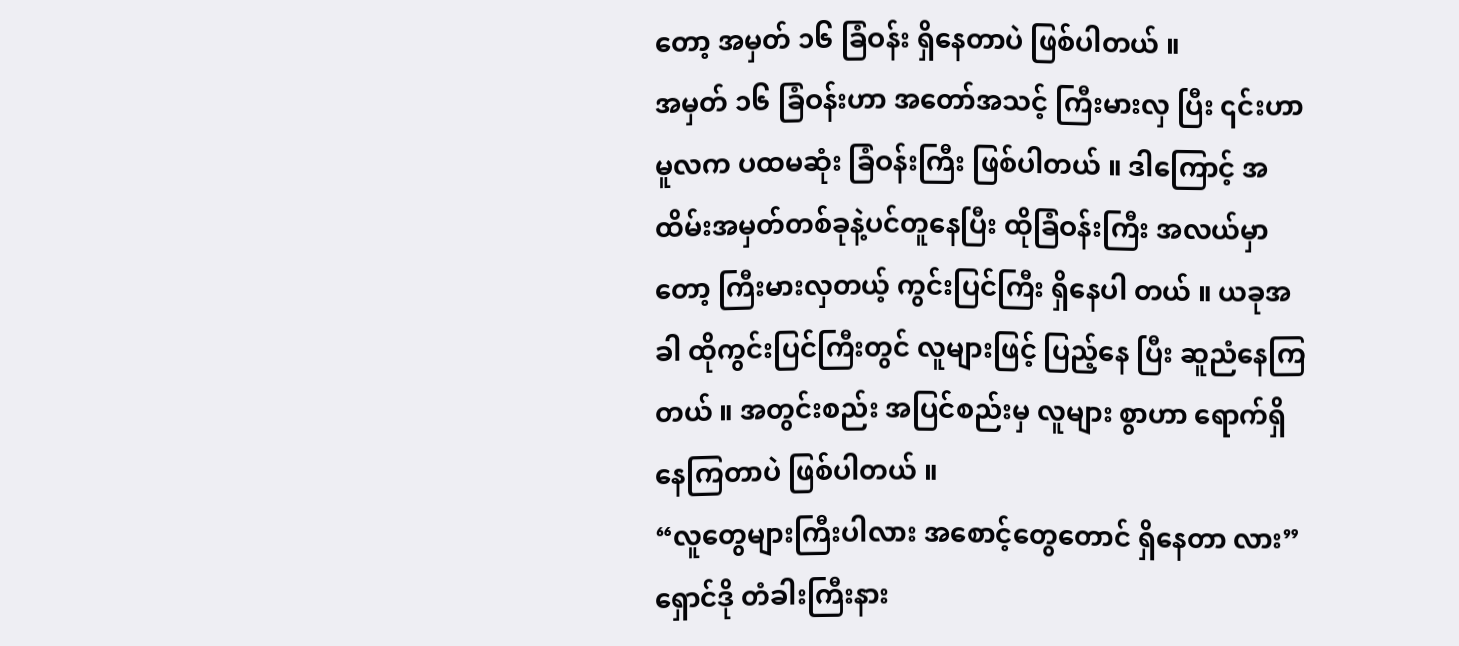တော့ အမှတ် ၁၆ ခြံဝန်း ရှိနေတာပဲ ဖြစ်ပါတယ် ။
အမှတ် ၁၆ ခြံဝန်းဟာ အတော်အသင့် ကြီးမားလှ ပြီး ၎င်းဟာမူလက ပထမဆုံး ခြံဝန်းကြီး ဖြစ်ပါတယ် ။ ဒါကြောင့် အထိမ်းအမှတ်တစ်ခုနဲ့ပင်တူနေပြီး ထိုခြံဝန်းကြီး အလယ်မှာတော့ ကြီးမားလှတယ့် ကွင်းပြင်ကြီး ရှိနေပါ တယ် ။ ယခုအခါ ထိုကွင်းပြင်ကြီးတွင် လူများဖြင့် ပြည့်နေ ပြီး ဆူညံနေကြတယ် ။ အတွင်းစည်း အပြင်စည်းမှ လူများ စွာဟာ ရောက်ရှိနေကြတာပဲ ဖြစ်ပါတယ် ။
“လူတွေများကြီးပါလား အစောင့်တွေတောင် ရှိနေတာ လား”
ရှောင်ဒို တံခါးကြီးနား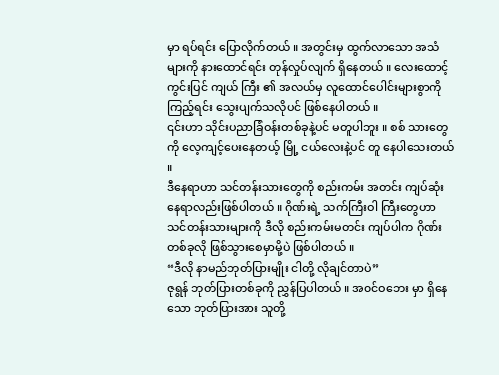မှာ ရပ်ရင်း ပြောလိုက်တယ် ။ အတွင်းမှ ထွက်လာသော အသံများကို နားထောင်ရင်း တုန်လှုပ်လျက် ရှိနေတယ် ။ လေးထောင့်ကွင်းပြင် ကျယ် ကြီး ၏ အလယ်မှ လူထောင်ပေါင်းများစွာကို ကြည့်ရင်း သွေးပျက်သလိုပင် ဖြစ်နေပါတယ် ။
၎င်းဟာ သိုင်းပညာခြံဝန်းတစ်ခုနဲ့ပင် မတူပါဘူး ။ စစ် သားတွေကို လေ့ကျင့်ပေးနေတယ့် မြို့ ငယ်လေးနဲ့ပင် တူ နေပါသေးတယ် ။
ဒီနေရာဟာ သင်တန်းသားတွေကို စည်းကမ်း အတင်း ကျပ်ဆုံး နေရာလည်းဖြစ်ပါတယ် ။ ဂိုဏ်းရဲ့ သက်ကြီးဝါ ကြီးတွေဟာ သင်တန်းသားများကို ဒီလို စည်းကမ်းမတင်း ကျပ်ပါက ဂိုဏ်းတစ်ခုလို ဖြစ်သွားစေမှာမို့ပဲ ဖြစ်ပါတယ် ။
“ဒီလို နာမည်ဘုတ်ပြားမျိုး ငါတို့ လိုချင်တာပဲ”
ဇုရွန် ဘုတ်ပြားတစ်ခုကို ညွှန်ပြပါတယ် ။ အ၀င်ဝဘေး မှာ ရှိနေသော ဘုတ်ပြားအား သူတို့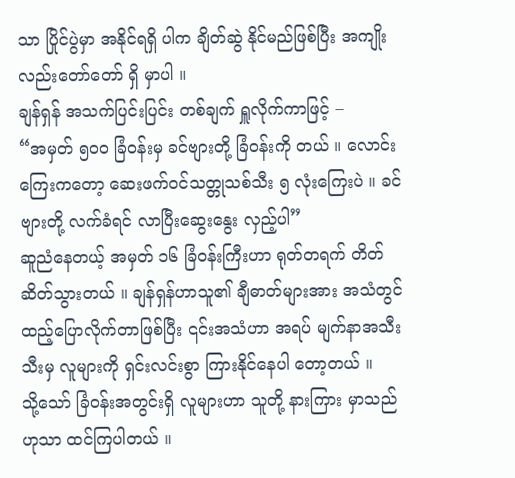သာ ပြိုင်ပွဲမှာ အနိုင်ရရှိ ပါက ချိတ်ဆွဲ နိုင်မည်ဖြစ်ပြီး အကျိုးလည်းတော်တော် ရှိ မှာပါ ။
ချန်ရှန် အသက်ပြင်းပြင်း တစ်ချက် ရှူလိုက်ကာဖြင့် –
“အမှတ် ၅၀၀ ခြံဝန်းမှ ခင်ဗျားတို့ ခြံဝန်းကို တယ် ။ လောင်းကြေးကတော့ ဆေးဖက်ဝင်သတ္တုသစ်သီး ၅ လုံးကြေးပဲ ။ ခင်ဗျားတို့ လက်ခံရင် လာပြီးဆွေးနွေး လှည့်ပါ”
ဆူညံနေတယ့် အမှတ် ၁၆ ခြံဝန်းကြီးဟာ ရုတ်တရက် တိတ်ဆိတ်သွားတယ် ။ ချန်ရှန်ဟာသူ၏ ချီဓာတ်များအား အသံတွင်ထည့်ပြောလိုက်တာဖြစ်ပြီး ၎င်းအသံဟာ အရပ် မျက်နာအသီးသီးမှ လူများကို ရှင်းလင်းစွာ ကြားနိုင်နေပါ တော့တယ် ။
သို့သော် ခြံဝန်းအတွင်းရှိ လူများဟာ သူတို့ နားကြား မှာသည်ဟုသာ ထင်ကြပါတယ် ။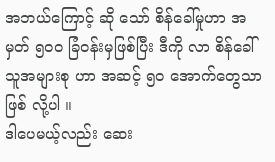အဘယ်ကြောင့် ဆို သော် စိန်ခေါ်မှုဟာ အမှတ် ၅၀၀ ခြံဝန်းမှဖြစ်ပြီး ဒီကို လာ စိန်ခေါ်သူအများစု ဟာ အဆင့် ၅၀ အောက်တွေသာ ဖြစ် လို့ပါ ။
ဒါပေမယ့်လည်း ဆေး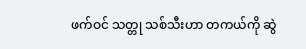ဖက်ဝင် သတ္တု သစ်သီးဟာ တကယ်ကို ဆွဲ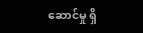ဆောင်မှု ရှိ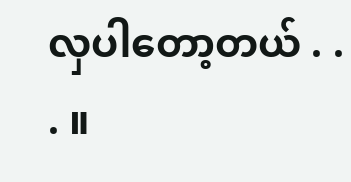လှပါတော့တယ် . . . ။